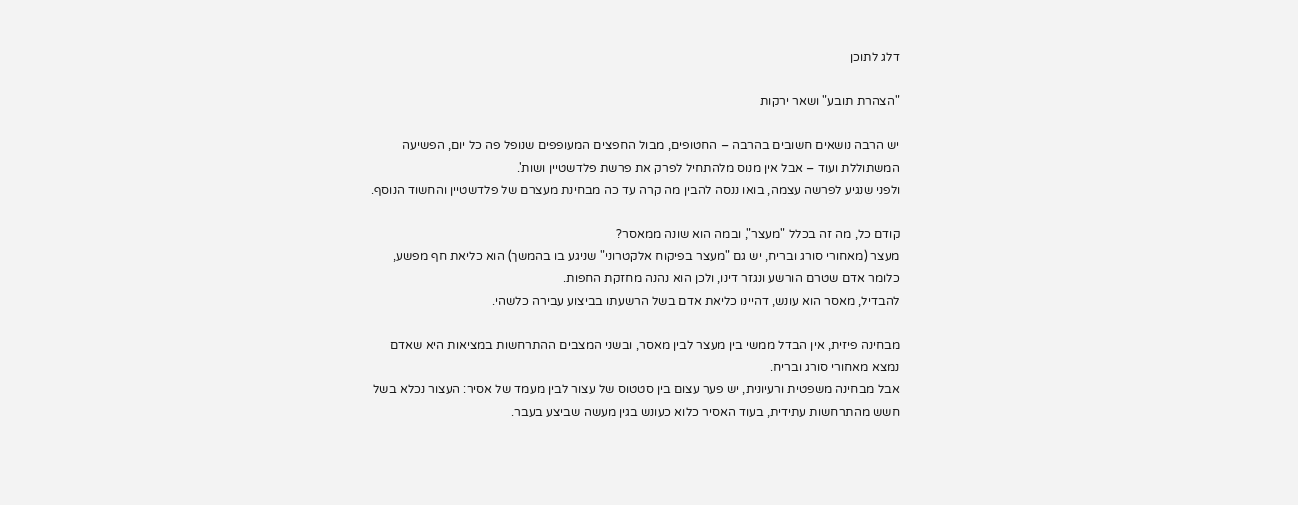דלג לתוכן

"הצהרת תובע" ושאר ירקות

יש הרבה נושאים חשובים בהרבה – החטופים, מבול החפצים המעופפים שנופל פה כל יום, הפשיעה המשתוללת ועוד – אבל אין מנוס מלהתחיל לפרק את פרשת פלדשטיין ושות'.
ולפני שנגיע לפרשה עצמה, בואו ננסה להבין מה קרה עד כה מבחינת מעצרם של פלדשטיין והחשוד הנוסף.

קודם כל, מה זה בכלל "מעצר", ובמה הוא שונה ממאסר?
מעצר (מאחורי סורג ובריח, יש גם "מעצר בפיקוח אלקטרוני" שניגע בו בהמשך) הוא כליאת חף מפשע, כלומר אדם שטרם הורשע ונגזר דינו, ולכן הוא נהנה מחזקת החפות.
להבדיל, מאסר הוא עונש, דהיינו כליאת אדם בשל הרשעתו בביצוע עבירה כלשהי.

מבחינה פיזית, אין הבדל ממשי בין מעצר לבין מאסר, ובשני המצבים ההתרחשות במציאות היא שאדם נמצא מאחורי סורג ובריח.
אבל מבחינה משפטית ורעיונית, יש פער עצום בין סטטוס של עצור לבין מעמד של אסיר: העצור נכלא בשל חשש מהתרחשות עתידית, בעוד האסיר כלוא כעונש בגין מעשה שביצע בעבר.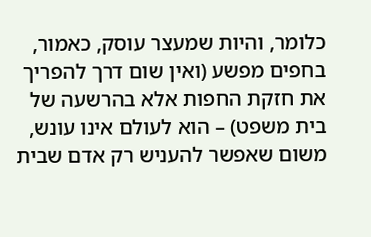כלומר, והיות שמעצר עוסק, כאמור, בחפים מפשע (ואין שום דרך להפריך את חזקת החפות אלא בהרשעה של בית משפט) – הוא לעולם אינו עונש, משום שאפשר להעניש רק אדם שבית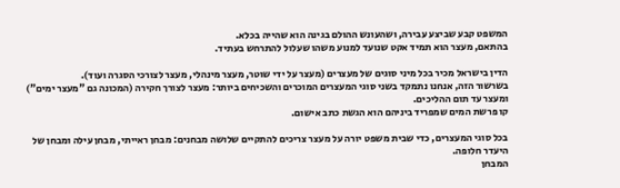המשפט קבע שביצע עבירה, ושהעונש ההולם בגינה הוא שהייה בכלא.
בהתאם, מעצר הוא תמיד אקט שנועד למנוע משהו שעלול להתרחש בעתיד.

הדין בישראל מכיר בכל מיני סוגים של מעצרים (מעצר על ידי שוטר, מעצר מינהלי, מעצר לצורכי הסגרה ועוד).
בשרשור הזה, אנחנו נתמקד בשני סוגי המעצרים המוכרים והשכיחים ביותר: מעצר לצורך חקירה (המכונה גם "מעצר ימים") ומעצר עד תום ההליכים.
קו פרשת המים שמפריד ביניהם הוא הגשת כתב אישום.

בכל סוגי המעצרים, כדי שבית משפט יורה על מעצר צריכים להתקיים שלושה מבחנים: מבחן ראייתי, מבחן עילה ומבחן של היעדר חלופה.
המבחן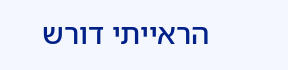הראייתי דורש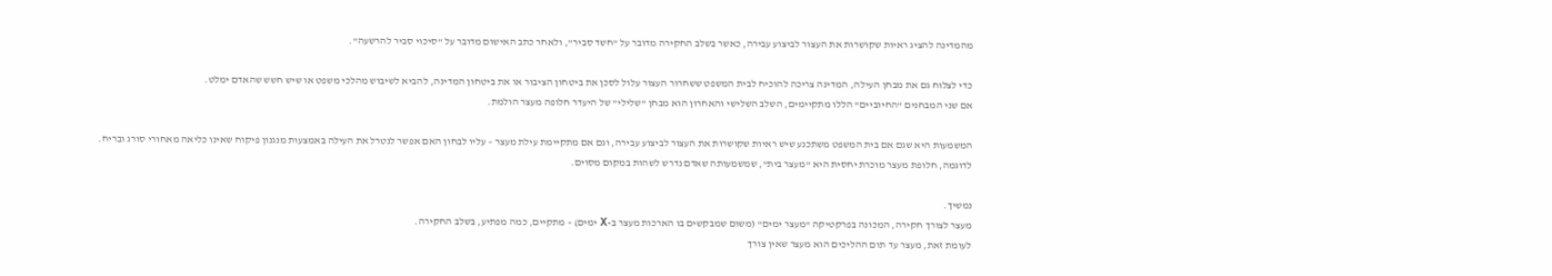מהמדינה להציג ראיות שקושרות את העצור לביצוע עבירה, כאשר בשלב החקירה מדובר על "חשד סביר", ולאחר כתב האישום מדובר על "סיכוי סביר להרשעה".

כדי לצלוח גם את מבחן העילה, המדינה צריכה להוכיח לבית המשפט ששחרור העצור עלול לסכן את ביטחון הציבור או את ביטחון המדינה, להביא לשיבוש מהלכי משפט או שיש חשש שהאדם ימלט.
אם שני המבחנים "החיוביים" הללו מתקיימים, השלב השלישי והאחרון הוא מבחן "שלילי" של היעדר חלופה מעצר הולמת.

המשמעות היא שגם אם בית המשפט משתכנע שיש ראיות שקושרות את העצור לביצוע עבירה, וגם אם מתקיימת עילת מעצר – עליו לבחון האם אפשר לנטרל את העילה באמצעות מנגנון פיקוח שאינו כליאה מאחורי סורג ובריח.
לדוגמה, חלופת מעצר מוכרת יחסית היא "מעצר בית", שמשמעותה שאדם נדרש לשהות במקום מסוים.

נמשיך.
מעצר לצורך חקירה, המכונה בפרקטיקה "מעצר ימים" (משום שמבקשים בו הארכות מעצר ב-X ימים) – מתקיים, כמה מפתיע, בשלב החקירה.
לעומת זאת, מעצר עד תום ההליכים הוא מעצר שאין צורך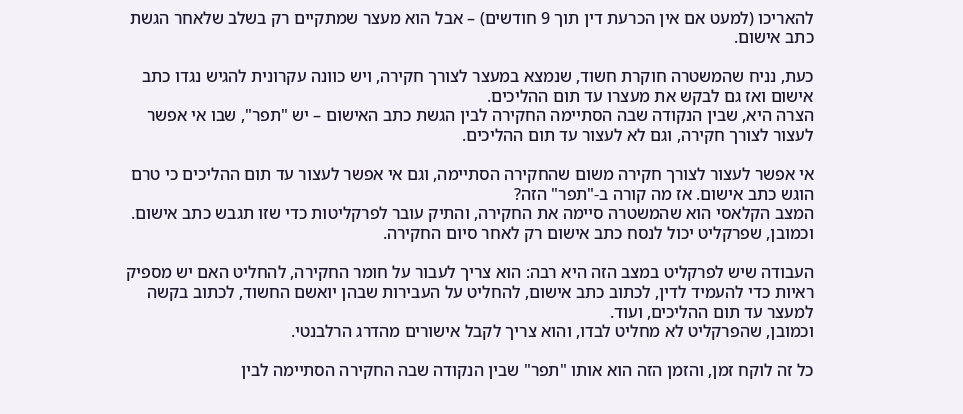להאריכו (למעט אם אין הכרעת דין תוך 9 חודשים) – אבל הוא מעצר שמתקיים רק בשלב שלאחר הגשת כתב אישום.

כעת, נניח שהמשטרה חוקרת חשוד, שנמצא במעצר לצורך חקירה, ויש כוונה עקרונית להגיש נגדו כתב אישום ואז גם לבקש את מעצרו עד תום ההליכים.
הצרה היא, שבין הנקודה שבה הסתיימה החקירה לבין הגשת כתב האישום – יש "תפר", שבו אי אפשר לעצור לצורך חקירה, וגם לא לעצור עד תום ההליכים.

אי אפשר לעצור לצורך חקירה משום שהחקירה הסתיימה, וגם אי אפשר לעצור עד תום ההליכים כי טרם הוגש כתב אישום. אז מה קורה ב-"תפר" הזה?
המצב הקלאסי הוא שהמשטרה סיימה את החקירה, והתיק עובר לפרקליטות כדי שזו תגבש כתב אישום. וכמובן, שפרקליט יכול לנסח כתב אישום רק לאחר סיום החקירה.

העבודה שיש לפרקליט במצב הזה היא רבה: הוא צריך לעבור על חומר החקירה, להחליט האם יש מספיק ראיות כדי להעמיד לדין, לכתוב כתב אישום, להחליט על העבירות שבהן יואשם החשוד, לכתוב בקשה למעצר עד תום ההליכים, ועוד.
וכמובן, שהפרקליט לא מחליט לבדו, והוא צריך לקבל אישורים מהדרג הרלבנטי.

כל זה לוקח זמן, והזמן הזה הוא אותו "תפר" שבין הנקודה שבה החקירה הסתיימה לבין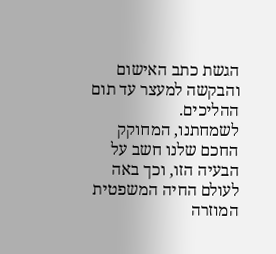הגשת כתב האישום והבקשה למעצר עד תום ההליכים.
לשמחתנו, המחוקק החכם שלנו חשב על הבעיה הזו, וכך באה לעולם החיה המשפטית המוזרה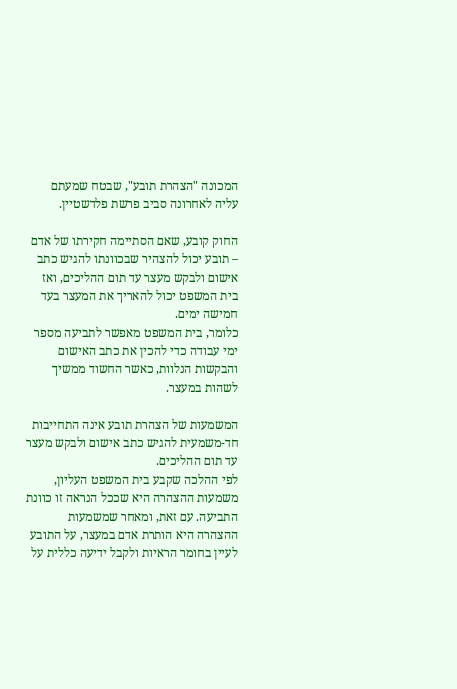המכונה "הצהרת תובע", שבטח שמעתם עליה לאחרונה סביב פרשת פלדשטיין.

החוק קובע, שאם הסתיימה חקירתו של אדם – תובע יכול להצהיר שבכוונתו להגיש כתב אישום ולבקש מעצר עד תום ההליכים, ואז בית המשפט יכול להאריך את המעצר בעד חמישה ימים.
כלומר, בית המשפט מאפשר לתביעה מספר ימי עבודה כדי להכין את כתב האישום והבקשות הנלוות, כאשר החשוד ממשיך לשהות במעצר.

המשמעות של הצהרת תובע אינה התחייבות חד-משמעית להגיש כתב אישום ולבקש מעצר עד תום ההליכים.
לפי ההלכה שקבע בית המשפט העליון, משמעות ההצהרה היא שככל הנראה זו כוונת התביעה. עם זאת, ומאחר שמשמעות ההצהרה היא הותרת אדם במעצר, על התובע לעיין בחומר הראיות ולקבל ידיעה כללית על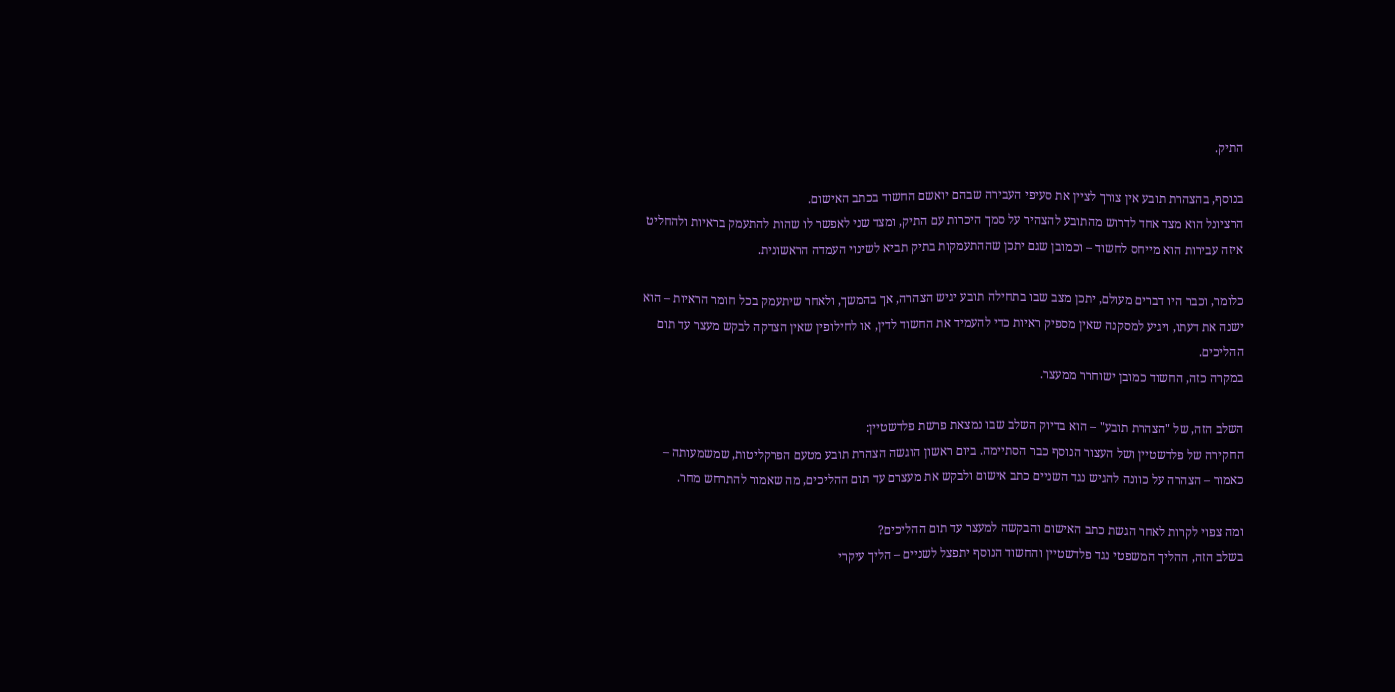התיק.

בנוסף, בהצהרת תובע אין צורך לציין את סעיפי העבירה שבהם יואשם החשוד בכתב האישום.
הרציונל הוא מצד אחד לדרוש מהתובע להצהיר על סמך היכרות עם התיק, ומצד שני לאפשר לו שהות להתעמק בראיות ולהחליט איזה עבירות הוא מייחס לחשוד – וכמובן שגם יתכן שההתעמקות בתיק תביא לשינוי העמדה הראשונית.

כלומר, וכבר היו דברים מעולם, יתכן מצב שבו בתחילה תובע יגיש הצהרה, אך בהמשך, ולאחר שיתעמק בכל חומר הראיות – הוא ישנה את דעתו, ויגיע למסקנה שאין מספיק ראיות כדי להעמיד את החשוד לדין, או לחילופין שאין הצדקה לבקש מעצר עד תום ההליכים.
במקרה כזה, החשוד כמובן ישוחרר ממעצר.

השלב הזה, של "הצהרת תובע" – הוא בדיוק השלב שבו נמצאת פרשת פלדשטיין:
החקירה של פלדשטיין ושל העצור הנוסף כבר הסתיימה. ביום ראשון הוגשה הצהרת תובע מטעם הפרקליטות, שמשמעותה – כאמור – הצהרה על כוונה להגיש נגד השניים כתב אישום ולבקש את מעצרם עד תום ההליכים, מה שאמור להתרחש מחר.

ומה צפוי לקרות לאחר הגשת כתב האישום והבקשה למעצר עד תום ההליכים?
בשלב הזה, ההליך המשפטי נגד פלדשטיין והחשוד הנוסף יתפצל לשניים – הליך עיקרי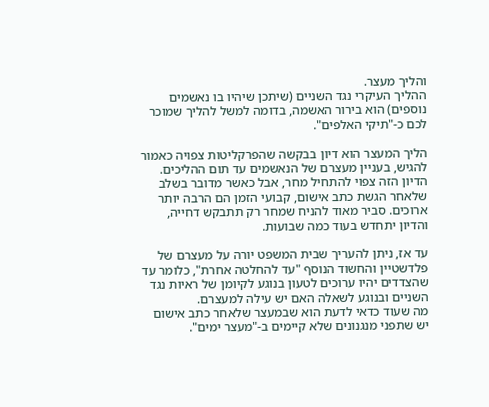והליך מעצר.
ההליך העיקרי נגד השניים (שיתכן שיהיו בו נאשמים נוספים) הוא בירור האשמה, בדומה למשל להליך שמוכר לכם כ-"תיקי האלפים".

הליך המעצר הוא דיון בבקשה שהפרקליטות צפויה כאמור להגיש, בעניין מעצרם של הנאשמים עד תום ההליכים.
הדיון הזה צפוי להתחיל מחר, אבל כאשר מדובר בשלב שלאחר הגשת כתב אישום, קבועי הזמן הם הרבה יותר ארוכים. סביר מאוד להניח שמחר רק תתבקש דחייה, והדיון יתחדש בעוד כמה שבועות.

עד אז, ניתן להעריך שבית המשפט יורה על מעצרם של פלדשטיין והחשוד הנוסף "עד להחלטה אחרת", כלומר עד שהצדדים יהיו ערוכים לטעון בנוגע לקיומן של ראיות נגד השניים ובנוגע לשאלה האם יש עילה למעצרם.
מה שעוד כדאי לדעת הוא שבמעצר שלאחר כתב אישום יש שתפני מנגנונים שלא קיימים ב-"מעצר ימים".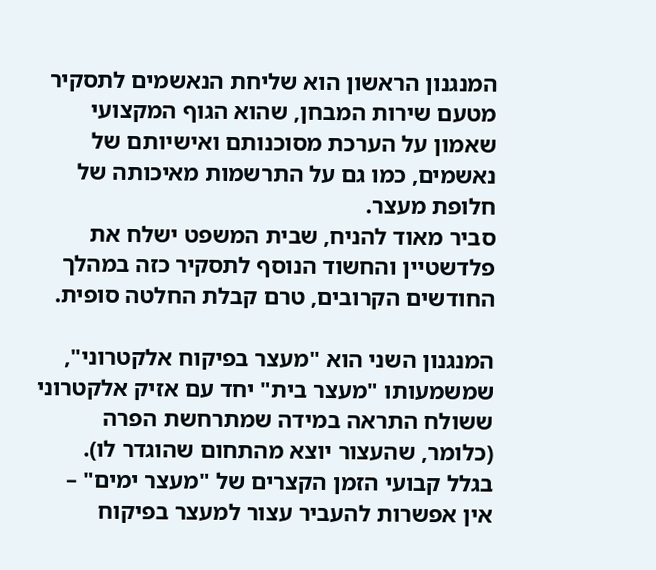המנגנון הראשון הוא שליחת הנאשמים לתסקיר מטעם שירות המבחן, שהוא הגוף המקצועי שאמון על הערכת מסוכנותם ואישיותם של נאשמים, כמו גם על התרשמות מאיכותה של חלופת מעצר.
סביר מאוד להניח, שבית המשפט ישלח את פלדשטיין והחשוד הנוסף לתסקיר כזה במהלך החודשים הקרובים, טרם קבלת החלטה סופית.

המנגנון השני הוא "מעצר בפיקוח אלקטרוני", שמשמעותו "מעצר בית" יחד עם אזיק אלקטרוני ששולח התראה במידה שמתרחשת הפרה (כלומר, שהעצור יוצא מהתחום שהוגדר לו). בגלל קבועי הזמן הקצרים של "מעצר ימים" – אין אפשרות להעביר עצור למעצר בפיקוח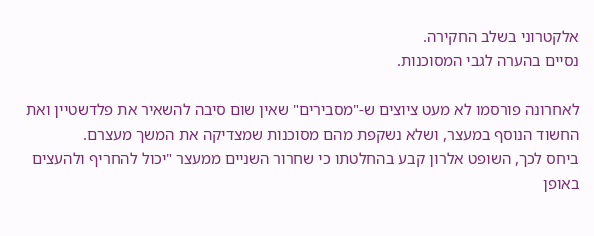אלקטרוני בשלב החקירה.
נסיים בהערה לגבי המסוכנות.

לאחרונה פורסמו לא מעט ציוצים ש-"מסבירים" שאין שום סיבה להשאיר את פלדשטיין ואת החשוד הנוסף במעצר, ושלא נשקפת מהם מסוכנות שמצדיקה את המשך מעצרם.
ביחס לכך, השופט אלרון קבע בהחלטתו כי שחרור השניים ממעצר "יכול להחריף ולהעצים באופן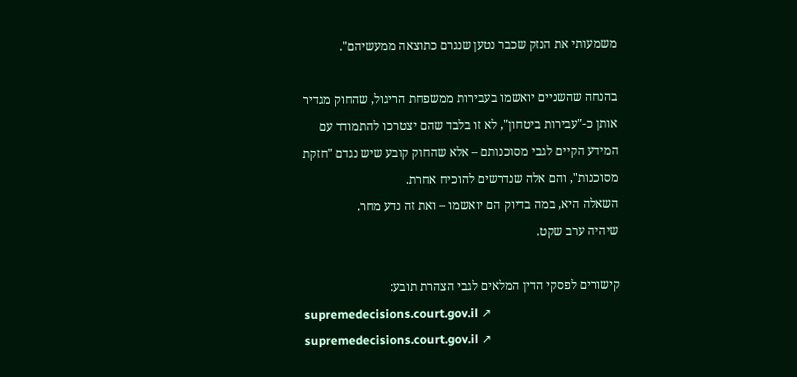משמעותי את הנזק שכבר נטען שנגרם כתוצאה ממעשיהם".

בהנחה שהשניים יואשמו בעבירות ממשפחת הריגול, שהחוק מגדיר אותן כ-"עבירות ביטחון", לא זו בלבד שהם יצטרכו להתמודד עם המידע הקיים לגבי מסוכנותם – אלא שהחוק קובע שיש נגדם "חזקת מסוכנות", והם אלה שנדרשים להוכיח אחרת.
השאלה היא, במה בדיוק הם יואשמו – ואת זה נדע מחר.
שיהיה ערב שקט.

קישורים לפסקי הדין המלאים לגבי הצהרת תובע:
supremedecisions.court.gov.il ↗
supremedecisions.court.gov.il ↗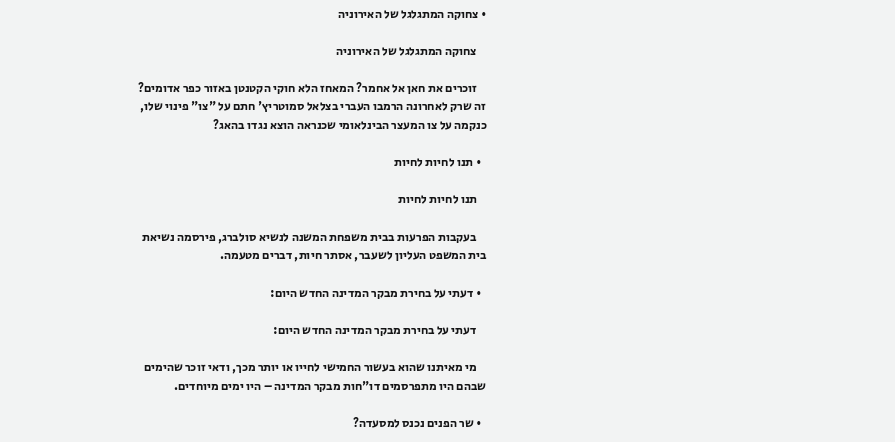• צחוקה המתגלגל של האירוניה

    צחוקה המתגלגל של האירוניה

    זוכרים את חאן אל אחמר? המאחז הלא חוקי הקטנטן באזור כפר אדומים? זה שרק לאחרונה הרמבו העברי בצלאל סמוטריץ' חתם על "צו" פינוי שלו, כנקמה על צו המעצר הבינלאומי שכנראה הוצא נגדו בהאג?

  • תנו לחיות לחיות

    תנו לחיות לחיות

    בעקבות הפרעות בבית משפחת המשנה לנשיא סולברג, פירסמה נשיאת בית המשפט העליון לשעבר, אסתר חיות, דברים מטעמה.

  • דעתי על בחירת מבקר המדינה החדש היום:

    דעתי על בחירת מבקר המדינה החדש היום:

    מי מאיתנו שהוא בעשור החמישי לחייו או יותר מכך, ודאי זוכר שהימים שבהם היו מתפרסמים דו"חות מבקר המדינה – היו ימים מיוחדים.

  • שר הפנים נכנס למסעדה?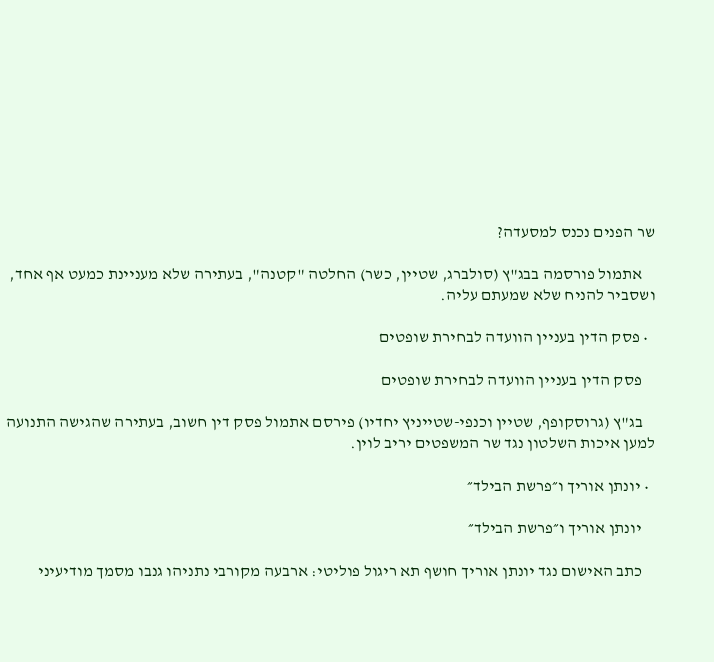שר הפנים נכנס למסעדה?

    אתמול פורסמה בבג"ץ (סולברג, שטיין, כשר) החלטה "קטנה", בעתירה שלא מעניינת כמעט אף אחד, ושסביר להניח שלא שמעתם עליה.

  • פסק הדין בעניין הוועדה לבחירת שופטים

    פסק הדין בעניין הוועדה לבחירת שופטים

    בג"ץ (גרוסקופף, שטיין וכנפי-שטייניץ יחדיו) פירסם אתמול פסק דין חשוב, בעתירה שהגישה התנועה למען איכות השלטון נגד שר המשפטים יריב לוין.

  • יונתן אוריך ו״פרשת הבילד״

    יונתן אוריך ו״פרשת הבילד״

    כתב האישום נגד יונתן אוריך חושף תא ריגול פוליטי: ארבעה מקורבי נתניהו גנבו מסמך מודיעיני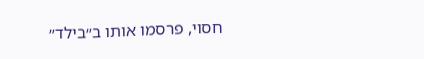חסוי, פרסמו אותו ב״בילד״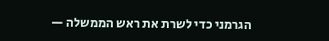הגרמני כדי לשרת את ראש הממשלה —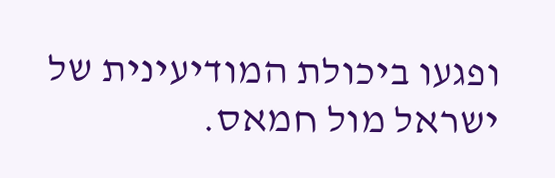ופגעו ביכולת המודיעינית של ישראל מול חמאס.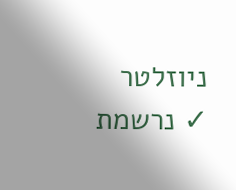ניוזלטר
✓ נרשמת